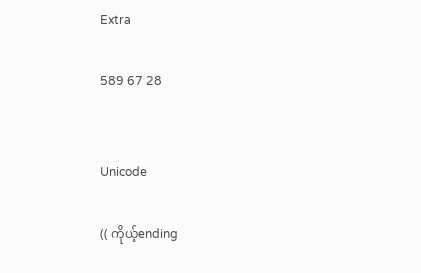Extra

589 67 28


Unicode

(( ကိုယ့်ending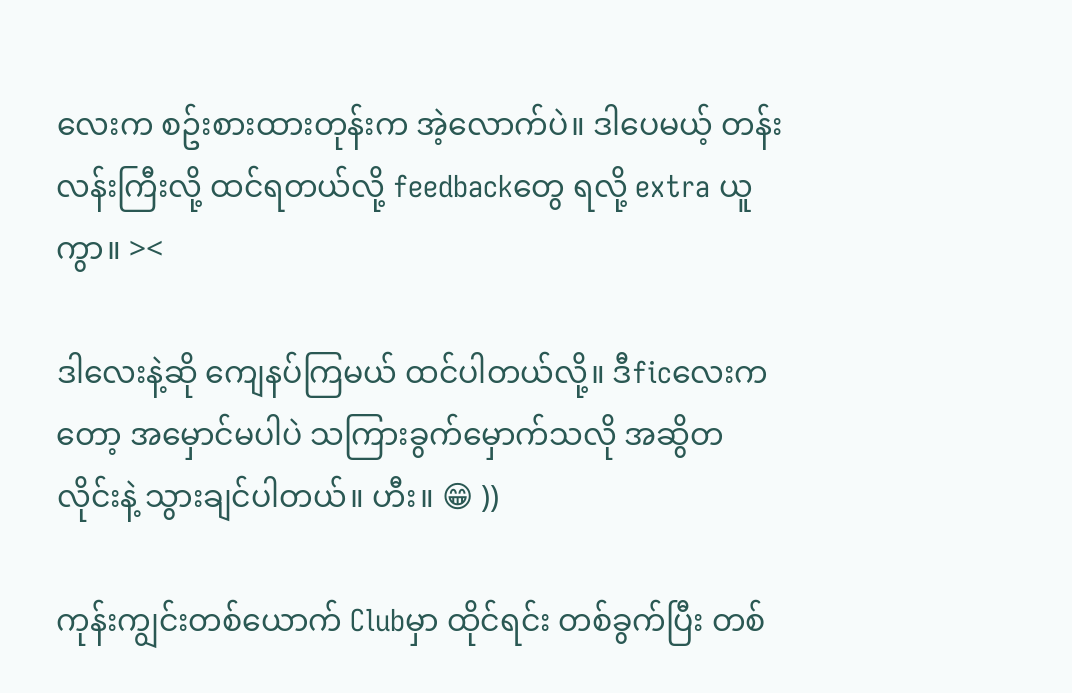လေးက စဥ်းစားထားတုန်းက အဲ့လောက်ပဲ။ ဒါပေမယ့် တန်းလန်းကြီးလို့ ထင်ရတယ်လို့ feedbackတွေ ရလို့ extra ယူကွာ။ ><

ဒါလေးနဲ့ဆို ကျေနပ်ကြမယ် ထင်ပါတယ်လို့။ ဒီficလေးကတော့ အမှောင်မပါပဲ သကြားခွက်မှောက်သလို အဆွိတလိုင်းနဲ့ သွားချင်ပါတယ်။ ဟီး။ 😁 ))

ကုန်းကျွင်းတစ်ယောက် Clubမှာ ထိုင်ရင်း တစ်ခွက်ပြီး တစ်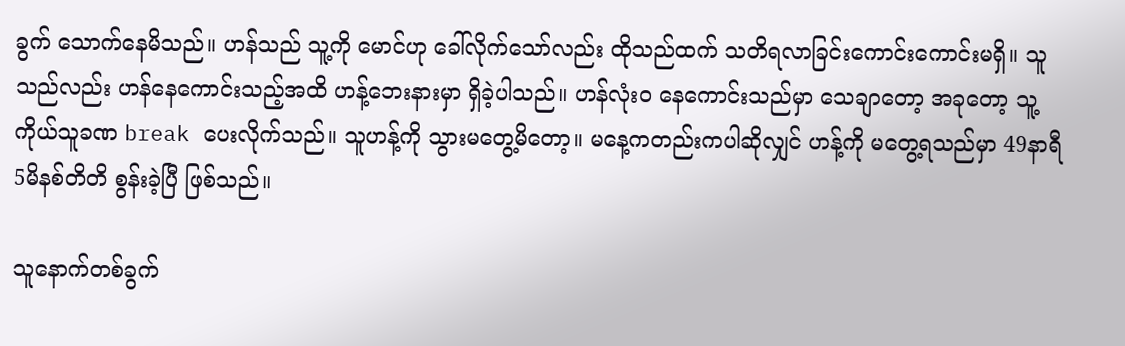ခွက် သောက်နေမိသည်။ ဟန်သည် သူ့ကို မောင်ဟု ခေါ်လိုက်သော်လည်း ထိုသည်ထက် သတိရလာခြင်းကောင်းကောင်းမရှိ။ သူသည်လည်း ဟန်နေကောင်းသည့်အထိ ဟန့်ဘေးနားမှာ ရှိခဲ့ပါသည်။ ဟန်လုံးဝ နေကောင်းသည်မှာ သေချာတော့ အခုတော့ သူ့ကိုယ်သူခဏ break ပေးလိုက်သည်။ သူဟန့်ကို သွားမတွေ့မိတော့။ မနေ့ကတည်းကပါဆိုလျှင် ဟန့်ကို မတွေ့ရသည်မှာ 49နာရီ 5မိနစ်တိတိ စွန်းခဲ့ပြီ ဖြစ်သည်။

သူနောက်တစ်ခွက်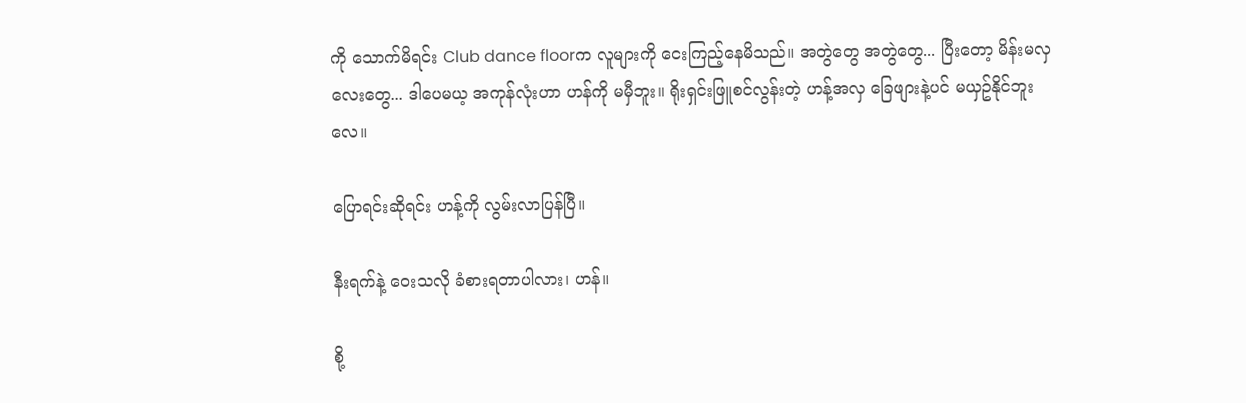ကို သောက်မိရင်း Club dance floorက လူများကို ငေးကြည့်နေမိသည်။ အတွဲတွေ အတွဲတွေ... ပြီးတော့ မိန်းမလှလေးတွေ... ဒါပေမယ့ အကုန်လုံးဟာ ဟန်ကို မမှီဘူး။ ရိုးရှင်းဖြူစင်လွန်းတဲ့ ဟန့်အလှ ခြေဖျားနဲ့ပင် မယှဥ်နိုင်ဘူးလေ။

ပြောရင်းဆိုရင်း ဟန့်ကို လွမ်းလာပြန်ပြီ။

နီးရက်နဲ့ ဝေးသလို ခံစားရတာပါလား၊ ဟန်။

စို့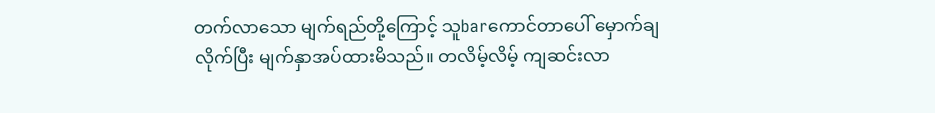တက်လာသော မျက်ရည်တို့ကြောင့် သူbarကောင်တာပေါ် မှောက်ချလိုက်ပြီး မျက်နှာအပ်ထားမိသည်။ တလိမ့်လိမ့် ကျဆင်းလာ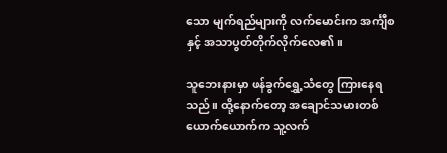သော မျက်ရည်များကို လက်မောင်းက အင်္ကျီစနှင့် အသာပွတ်တိုက်လိုက်လေ၏။

သူဘေးနားမှာ ဖန်ခွက်ရွှေ့သံတွေ ကြားနေရသည်။ ထို့နောက်တော့ အချောင်သမားတစ်ယောက်ယောက်က သူ့လက်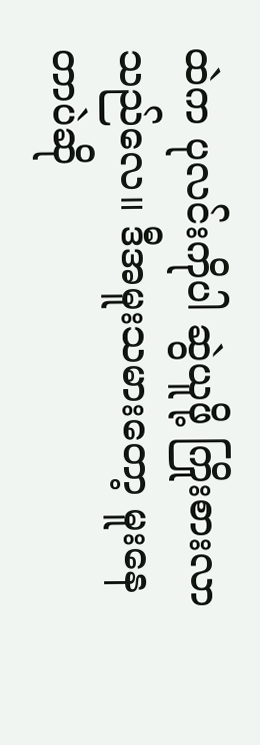ထဲက ပုလင်းကိုပါ ဆွဲယူဖို့ ကြိုးစားလာသည်လေ။ ဒီအမူးသမားတော့ မူးနေတာပဲဆို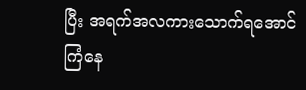ပြီး အရက်အလကားသောက်ရအောင် ကြံနေ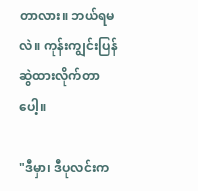တာလား။ ဘယ်ရမလဲ။ ကုန်းကျွင်းပြန်ဆွဲထားလိုက်တာပေါ့။

"ဒီမှာ၊ ဒီပုလင်းက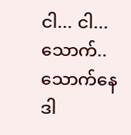ငါ... ငါ... သောက်.. သောက်နေဒါ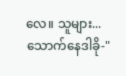လေ။ သူများ... သောက်နေဒါခို-"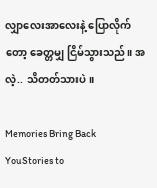လျှာလေးအာလေးနဲ့ ပြောလိုက်တော့ ခေတ္တမျှ ငြိမ်သွားသည်။ အလဲ့.. သိတတ်သားပဲ။

Memories Bring Back YouStories to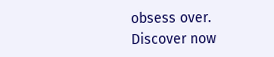obsess over. Discover now